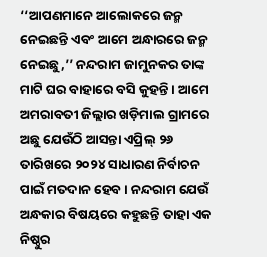‘‘ଆପଣମାନେ ଆଲୋକରେ ଜନ୍ମ ନେଇଛନ୍ତି ଏବଂ ଆମେ ଅନ୍ଧାରରେ ଜନ୍ମ ନେଇଛୁ,’’ ନନ୍ଦରାମ ଜାମୁନକର ତାଙ୍କ ମାଟି ଘର ବାହାରେ ବସି କୁହନ୍ତି । ଆମେ ଅମରାବତୀ ଜିଲ୍ଲାର ଖଡ଼ିମାଲ ଗ୍ରାମରେ ଅଛୁ ଯେଉଁଠି ଆସନ୍ତା ଏପ୍ରିଲ୍‌ ୨୬ ତାରିଖରେ ୨୦୨୪ ସାଧାରଣ ନିର୍ବାଚନ ପାଇଁ ମତଦାନ ହେବ । ନନ୍ଦରାମ ଯେଉଁ ଅନ୍ଧକାର ବିଷୟରେ କହୁଛନ୍ତି ତାହା ଏକ ନିଷ୍ଠୁର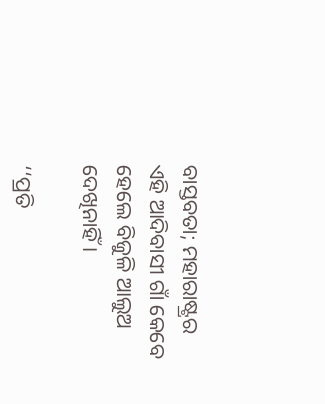ବାସ୍ତବତା; ମହାରାଷ୍ଟ୍ରର ଏହି ଆଦିବାସୀ ଗାଁ କେବେ ହେଲେ ବିଜୁଳି ଆଲୁଅ ଦେଖିନାହିଁ ।

‘‘ପ୍ରତି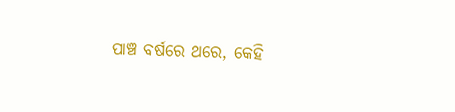ପାଞ୍ଚ ବର୍ଷରେ ଥରେ, କେହି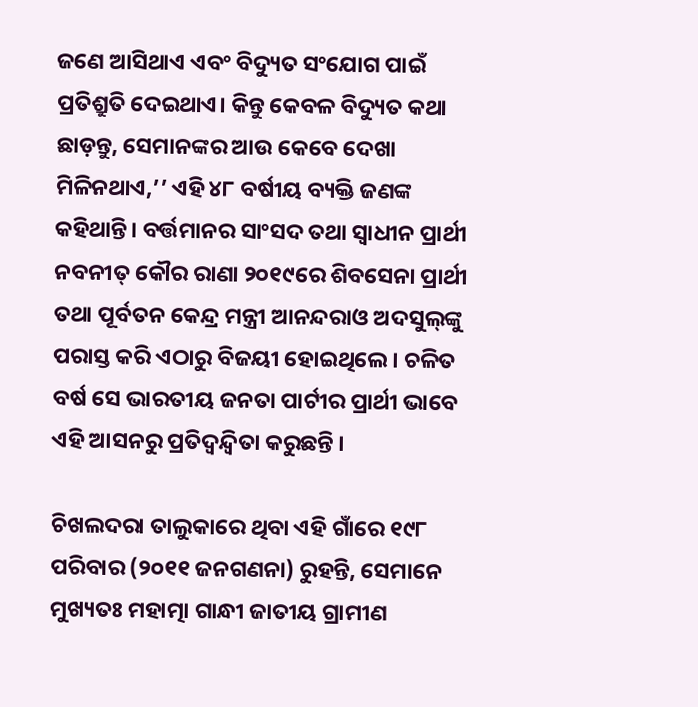ଜଣେ ଆସିଥାଏ ଏବଂ ବିଦ୍ୟୁତ ସଂଯୋଗ ପାଇଁ ପ୍ରତିଶ୍ରୁତି ଦେଇଥାଏ। କିନ୍ତୁ କେବଳ ବିଦ୍ୟୁତ କଥା ଛାଡ଼ନ୍ତୁ, ସେମାନଙ୍କର ଆଉ କେବେ ଦେଖା ମିଳିନଥାଏ,’’ ଏହି ୪୮ ବର୍ଷୀୟ ବ୍ୟକ୍ତି ଜଣଙ୍କ କହିଥାନ୍ତି। ବର୍ତ୍ତମାନର ସାଂସଦ ତଥା ସ୍ୱାଧୀନ ପ୍ରାର୍ଥୀ ନବନୀତ୍‌ କୌର ରାଣା ୨୦୧୯ରେ ଶିବସେନା ପ୍ରାର୍ଥୀ ତଥା ପୂର୍ବତନ କେନ୍ଦ୍ର ମନ୍ତ୍ରୀ ଆନନ୍ଦରାଓ ଅଦସୁଲ୍‌ଙ୍କୁ ପରାସ୍ତ କରି ଏଠାରୁ ବିଜୟୀ ହୋଇଥିଲେ। ଚଳିତ ବର୍ଷ ସେ ଭାରତୀୟ ଜନତା ପାର୍ଟୀର ପ୍ରାର୍ଥୀ ଭାବେ ଏହି ଆସନରୁ ପ୍ରତିଦ୍ୱନ୍ଦ୍ୱିତା କରୁଛନ୍ତି ।

ଚିଖଲଦରା ତାଲୁକାରେ ଥିବା ଏହି ଗାଁରେ ୧୯୮ ପରିବାର (୨୦୧୧ ଜନଗଣନା) ରୁହନ୍ତି, ସେମାନେ ମୁଖ୍ୟତଃ ମହାତ୍ମା ଗାନ୍ଧୀ ଜାତୀୟ ଗ୍ରାମୀଣ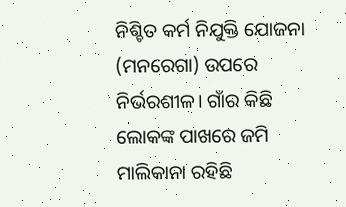ନିଶ୍ଚିତ କର୍ମ ନିଯୁକ୍ତି ଯୋଜନା (ମନରେଗା) ଉପରେ ନିର୍ଭରଶୀଳ। ଗାଁର କିଛି ଲୋକଙ୍କ ପାଖରେ ଜମି ମାଲିକାନା ରହିଛି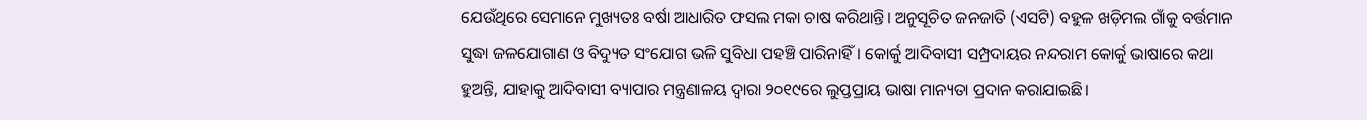ଯେଉଁଥିରେ ସେମାନେ ମୁଖ୍ୟତଃ ବର୍ଷା ଆଧାରିତ ଫସଲ ମକା ଚାଷ କରିଥାନ୍ତି। ଅନୁସୂଚିତ ଜନଜାତି (ଏସଟି) ବହୁଳ ଖଡ଼ିମଲ ଗାଁକୁ ବର୍ତ୍ତମାନ ସୁଦ୍ଧା ଜଳଯୋଗାଣ ଓ ବିଦ୍ୟୁତ ସଂଯୋଗ ଭଳି ସୁବିଧା ପହଞ୍ଚି ପାରିନାହିଁ। କୋର୍କୁ ଆଦିବାସୀ ସମ୍ପ୍ରଦାୟର ନନ୍ଦରାମ କୋର୍କୁ ଭାଷାରେ କଥା ହୁଅନ୍ତି, ଯାହାକୁ ଆଦିବାସୀ ବ୍ୟାପାର ମନ୍ତ୍ରଣାଳୟ ଦ୍ୱାରା ୨୦୧୯ରେ ଲୁପ୍ତପ୍ରାୟ ଭାଷା ମାନ୍ୟତା ପ୍ରଦାନ କରାଯାଇଛି।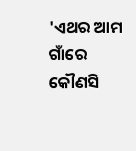'ଏଥର ଆମ ଗାଁରେ କୌଣସି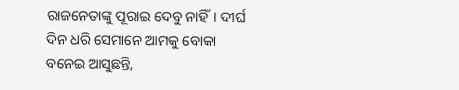ରାଜନେତାଙ୍କୁ ପୂରାଇ ଦେବୁ ନାହିଁ। ଦୀର୍ଘ ଦିନ ଧରି ସେମାନେ ଆମକୁ ବୋକା ବନେଇ ଆସୁଛନ୍ତି,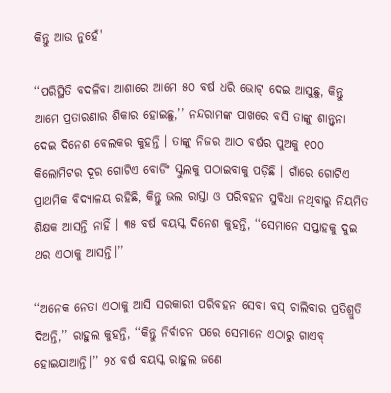କିନ୍ତୁ ଆଉ ନୁହେଁ'

‘‘ପରିସ୍ଥିତି ବଦଳିବା ଆଶାରେ ଆମେ ୫୦ ବର୍ଷ ଧରି ଭୋଟ୍‌ ଦେଇ ଆସୁଛୁ, କିନ୍ତୁ ଆମେ ପ୍ରତାରଣାର ଶିକାର ହୋଇଛୁ,’’ ନନ୍ଦରାମଙ୍କ ପାଖରେ ବସି ତାଙ୍କୁ ଶାନ୍ତ୍ୱନା ଦେଇ ଦିନେଶ ବେଲକର କୁହନ୍ତି । ତାଙ୍କୁ ନିଜର ଆଠ ବର୍ଷର ପୁଅକୁ ୧୦୦ କିଲୋମିଟର ଦୂର ଗୋଟିଏ ବୋର୍ଡିଂ ସ୍କୁଲକୁ ପଠାଇବାକୁ ପଡ଼ିଛି । ଗାଁରେ ଗୋଟିଏ ପ୍ରାଥମିକ ବିଦ୍ୟାଳୟ ରହିଛି, କିନ୍ତୁ ଭଲ ରାସ୍ତା ଓ ପରିବହନ ସୁବିଧା ନଥିବାରୁ ନିୟମିତ ଶିକ୍ଷକ ଆସନ୍ତି ନାହିଁ । ୩୫ ବର୍ଷ ବୟସ୍କ ଦିନେଶ କୁହନ୍ତି, ‘‘ସେମାନେ ସପ୍ତାହକୁ ଦୁଇ ଥର ଏଠାକୁ ଆସନ୍ତି।’’

‘‘ଅନେକ ନେତା ଏଠାକୁ ଆସି ସରକାରୀ ପରିବହନ ସେବା ବସ୍‌ ଚାଲିବାର ପ୍ରତିଶ୍ରୁତି ଦିଅନ୍ତି,’’ ରାହୁଲ କୁହନ୍ତି, ‘‘କିନ୍ତୁ ନିର୍ବାଚନ ପରେ ସେମାନେ ଏଠାରୁ ଗାଏବ୍‌ ହୋଇଯାଆନ୍ତି।’’ ୨୪ ବର୍ଷ ବୟସ୍କ ରାହୁଲ ଜଣେ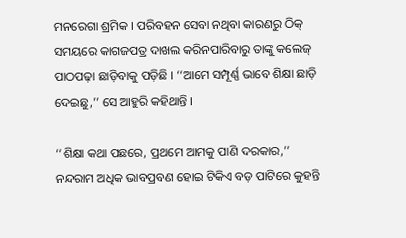ମନରେଗା ଶ୍ରମିକ । ପରିବହନ ସେବା ନଥିବା କାରଣରୁ ଠିକ୍‌ ସମୟରେ କାଗଜପତ୍ର ଦାଖଲ କରିନପାରିବାରୁ ତାଙ୍କୁ କଲେଜ୍‌ ପାଠପଢ଼ା ଛାଡ଼ିବାକୁ ପଡ଼ିଛି । ‘‘ଆମେ ସମ୍ପୂର୍ଣ୍ଣ ଭାବେ ଶିକ୍ଷା ଛାଡ଼ି ଦେଇଛୁ,’’ ସେ ଆହୁରି କହିଥାନ୍ତି ।

‘‘ଶିକ୍ଷା କଥା ପଛରେ, ପ୍ରଥମେ ଆମକୁ ପାଣି ଦରକାର,’’ ନନ୍ଦରାମ ଅଧିକ ଭାବପ୍ରବଣ ହୋଇ ଟିକିଏ ବଡ଼ ପାଟିରେ କୁହନ୍ତି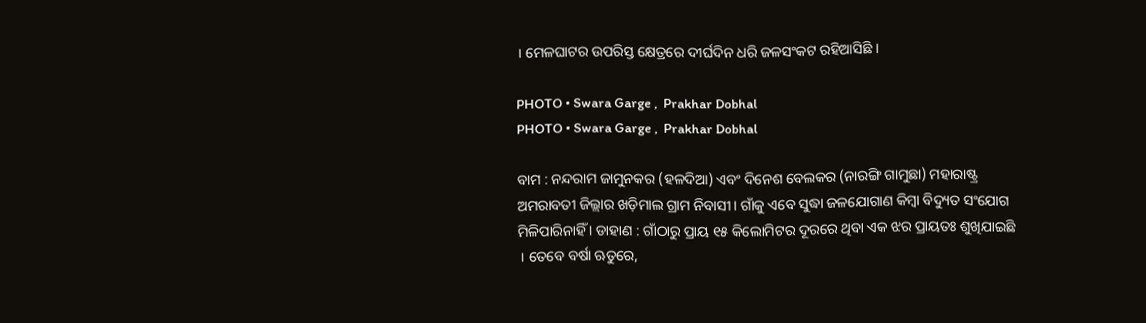। ମେଳଘାଟର ଉପରିସ୍ତ କ୍ଷେତ୍ରରେ ଦୀର୍ଘଦିନ ଧରି ଜଳସଂକଟ ରହିଆସିଛି ।

PHOTO • Swara Garge ,  Prakhar Dobhal
PHOTO • Swara Garge ,  Prakhar Dobhal

ବାମ : ନନ୍ଦରାମ ଜାମୁନକର (ହଳଦିଆ) ଏବଂ ଦିନେଶ ବେଲକର (ନାରଙ୍ଗି ଗାମୁଛା) ମହାରାଷ୍ଟ୍ର ଅମରାବତୀ ଜିଲ୍ଲାର ଖଡ଼ିମାଲ ଗ୍ରାମ ନିବାସୀ। ଗାଁକୁ ଏବେ ସୁଦ୍ଧା ଜଳଯୋଗାଣ କିମ୍ବା ବିଦ୍ୟୁତ ସଂଯୋଗ ମିଳିପାରିନାହିଁ । ଡାହାଣ : ଗାଁଠାରୁ ପ୍ରାୟ ୧୫ କିଲୋମିଟର ଦୂରରେ ଥିବା ଏକ ଝର ପ୍ରାୟତଃ ଶୁଖିଯାଇଛି । ତେବେ ବର୍ଷା ଋତୁରେ,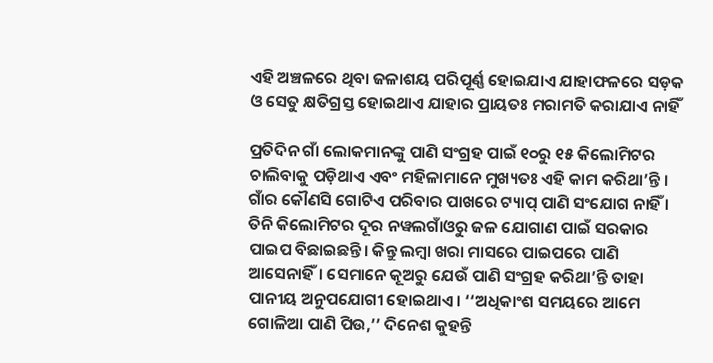ଏହି ଅଞ୍ଚଳରେ ଥିବା ଜଳାଶୟ ପରିପୂର୍ଣ୍ଣ ହୋଇଯାଏ ଯାହାଫଳରେ ସଡ଼କ ଓ ସେତୁ କ୍ଷତିଗ୍ରସ୍ତ ହୋଇଥାଏ ଯାହାର ପ୍ରାୟତଃ ମରାମତି କରାଯାଏ ନାହିଁ

ପ୍ରତିଦିନ ଗାଁ ଲୋକମାନଙ୍କୁ ପାଣି ସଂଗ୍ରହ ପାଇଁ ୧୦ରୁ ୧୫ କିଲୋମିଟର ଚାଲିବାକୁ ପଡ଼ିଥାଏ ଏବଂ ମହିଳାମାନେ ମୁଖ୍ୟତଃ ଏହି କାମ କରିଥା’ନ୍ତି । ଗାଁର କୌଣସି ଗୋଟିଏ ପରିବାର ପାଖରେ ଟ୍ୟାପ୍‌ ପାଣି ସଂଯୋଗ ନାହିଁ । ତିନି କିଲୋମିଟର ଦୂର ନୱଲଗାଁଓରୁ ଜଳ ଯୋଗାଣ ପାଇଁ ସରକାର ପାଇପ ବିଛାଇଛନ୍ତି। କିନ୍ତୁ ଲମ୍ବା ଖରା ମାସରେ ପାଇପରେ ପାଣି ଆସେନାହିଁ। ସେମାନେ କୂଅରୁ ଯେଉଁ ପାଣି ସଂଗ୍ରହ କରିଥା’ନ୍ତି ତାହା ପାନୀୟ ଅନୁପଯୋଗୀ ହୋଇଥାଏ। ‘‘ଅଧିକାଂଶ ସମୟରେ ଆମେ ଗୋଳିଆ ପାଣି ପିଉ,’’ ଦିନେଶ କୁହନ୍ତି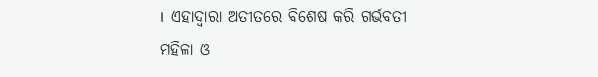।  ଏହାଦ୍ୱାରା ଅତୀତରେ ବିଶେଷ କରି ଗର୍ଭବତୀ ମହିଳା ଓ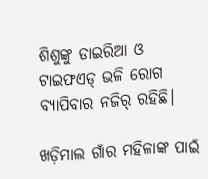ଶିଶୁଙ୍କୁ ଡାଇରିଆ ଓ ଟାଇଫଏଡ୍‌ ଭଳି ରୋଗ ବ୍ୟାପିବାର ନଜିର୍‌ ରହିଛି।

ଖଡ଼ିମାଲ ଗାଁର ମହିଳାଙ୍କ ପାଇଁ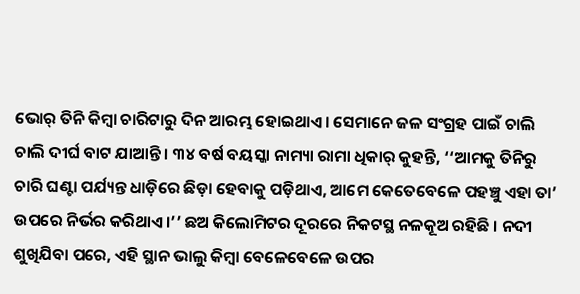ଭୋର୍‌ ତିନି କିମ୍ବା ଚାରିଟାରୁ ଦିନ ଆରମ୍ଭ ହୋଇଥାଏ। ସେମାନେ ଜଳ ସଂଗ୍ରହ ପାଇଁ ଚାଲି ଚାଲି ଦୀର୍ଘ ବାଟ ଯାଆନ୍ତି । ୩୪ ବର୍ଷ ବୟସ୍କା ନାମ୍ୟା ରାମା ଧିକାର୍‌ କୁହନ୍ତି, ‘‘ଆମକୁ ତିନିରୁ ଚାରି ଘଣ୍ଟା ପର୍ଯ୍ୟନ୍ତ ଧାଡ଼ିରେ ଛିଡ଼ା ହେବାକୁ ପଡ଼ିଥାଏ, ଆମେ କେତେବେଳେ ପହଞ୍ଚୁ ଏହା ତା’ ଉପରେ ନିର୍ଭର କରିଥାଏ।’’ ଛଅ କିଲୋମିଟର ଦୂରରେ ନିକଟସ୍ଥ ନଳକୂଅ ରହିଛି । ନଦୀ ଶୁଖିଯିବା ପରେ, ଏହି ସ୍ଥାନ ଭାଲୁ କିମ୍ବା ବେଳେବେଳେ ଉପର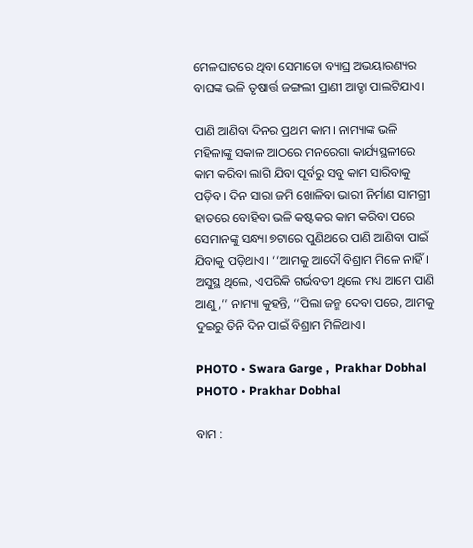ମେଳଘାଟରେ ଥିବା ସେମାଡୋ ବ୍ୟାଘ୍ର ଅଭୟାରଣ୍ୟର ବାଘଙ୍କ ଭଳି ତୃଷାର୍ତ୍ତ ଜଙ୍ଗଲୀ ପ୍ରାଣୀ ଆଡ୍ଡା ପାଲଟିଯାଏ।

ପାଣି ଆଣିବା ଦିନର ପ୍ରଥମ କାମ। ନାମ୍ୟାଙ୍କ ଭଳି ମହିଳାଙ୍କୁ ସକାଳ ଆଠରେ ମନରେଗା କାର୍ଯ୍ୟସ୍ଥଳୀରେ କାମ କରିବା ଲାଗି ଯିବା ପୂର୍ବରୁ ସବୁ କାମ ସାରିବାକୁ ପଡ଼ିବ । ଦିନ ସାରା ଜମି ଖୋଳିବା ଭାରୀ ନିର୍ମାଣ ସାମଗ୍ରୀ ହାତରେ ବୋହିବା ଭଳି କଷ୍ଟକର କାମ କରିବା ପରେ ସେମାନଙ୍କୁ ସନ୍ଧ୍ୟା ୭ଟାରେ ପୁଣିଥରେ ପାଣି ଆଣିବା ପାଇଁ ଯିବାକୁ ପଡ଼ିଥାଏ। ‘‘ଆମକୁ ଆଦୌ ବିଶ୍ରାମ ମିଳେ ନାହିଁ। ଅସୁସ୍ଥ ଥିଲେ, ଏପରିକି ଗର୍ଭବତୀ ଥିଲେ ମଧ୍ୟ ଆମେ ପାଣି ଆଣୁ,’’ ନାମ୍ୟା କୁହନ୍ତି, ‘‘ପିଲା ଜନ୍ମ ଦେବା ପରେ, ଆମକୁ ଦୁଇରୁ ତିନି ଦିନ ପାଇଁ ବିଶ୍ରାମ ମିଳିଥାଏ।

PHOTO • Swara Garge ,  Prakhar Dobhal
PHOTO • Prakhar Dobhal

ବାମ :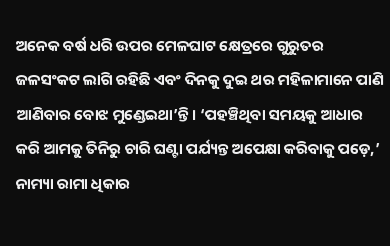ଅନେକ ବର୍ଷ ଧରି ଉପର ମେଳଘାଟ କ୍ଷେତ୍ରରେ ଗୁରୁତର ଜଳସଂକଟ ଲାଗି ରହିଛି ଏବଂ ଦିନକୁ ଦୁଇ ଥର ମହିଳାମାନେ ପାଣି ଆଣିବାର ବୋଝ ମୁଣ୍ଡେଇଥା’ନ୍ତି । ‘ପହଞ୍ଚିଥିବା ସମୟକୁ ଆଧାର କରି ଆମକୁ ତିନିରୁ ଚାରି ଘଣ୍ଟା ପର୍ଯ୍ୟନ୍ତ ଅପେକ୍ଷା କରିବାକୁ ପଡ଼େ,’ ନାମ୍ୟା ରାମା ଧିକାର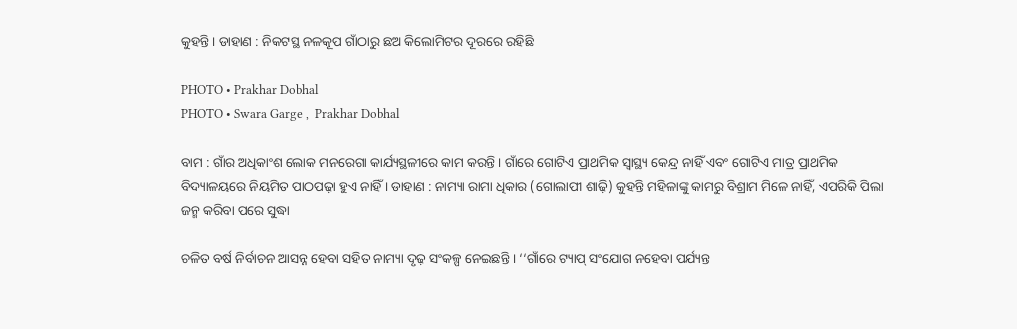କୁହନ୍ତି । ଡାହାଣ : ନିକଟସ୍ଥ ନଳକୂପ ଗାଁଠାରୁ ଛଅ କିଲୋମିଟର ଦୂରରେ ରହିଛି

PHOTO • Prakhar Dobhal
PHOTO • Swara Garge ,  Prakhar Dobhal

ବାମ : ଗାଁର ଅଧିକାଂଶ ଲୋକ ମନରେଗା କାର୍ଯ୍ୟସ୍ଥଳୀରେ କାମ କରନ୍ତି । ଗାଁରେ ଗୋଟିଏ ପ୍ରାଥମିକ ସ୍ୱାସ୍ଥ୍ୟ କେନ୍ଦ୍ର ନାହିଁ ଏବଂ ଗୋଟିଏ ମାତ୍ର ପ୍ରାଥମିକ ବିଦ୍ୟାଳୟରେ ନିୟମିତ ପାଠପଢ଼ା ହୁଏ ନାହିଁ । ଡାହାଣ : ନାମ୍ୟା ରାମା ଧିକାର (ଗୋଲାପୀ ଶାଢ଼ି) କୁହନ୍ତି ମହିଳାଙ୍କୁ କାମରୁ ବିଶ୍ରାମ ମିଳେ ନାହିଁ, ଏପରିକି ପିଲା ଜନ୍ମ କରିବା ପରେ ସୁଦ୍ଧା

ଚଳିତ ବର୍ଷ ନିର୍ବାଚନ ଆସନ୍ନ ହେବା ସହିତ ନାମ୍ୟା ଦୃଢ଼ ସଂକଳ୍ପ ନେଇଛନ୍ତି । ‘‘ଗାଁରେ ଟ୍ୟାପ୍‌ ସଂଯୋଗ ନହେବା ପର୍ଯ୍ୟନ୍ତ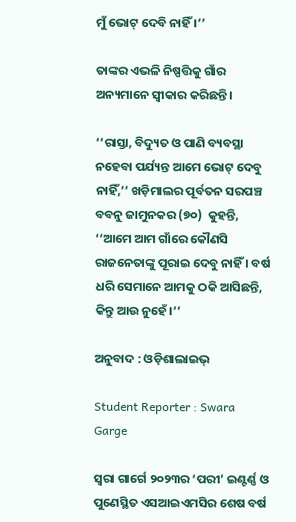ମୁଁ ଭୋଟ୍‌ ଦେବି ନାହିଁ ।’’

ତାଙ୍କର ଏଭଳି ନିଷ୍ପତ୍ତିକୁ ଗାଁର ଅନ୍ୟମାନେ ସ୍ୱୀକାର କରିଛନ୍ତି।

‘‘ରାସ୍ତା, ବିଦ୍ୟୁତ ଓ ପାଣି ବ୍ୟବସ୍ଥା ନହେବା ପର୍ଯ୍ୟନ୍ତ ଆମେ ଭୋଟ୍‌ ଦେବୁ ନାହିଁ,’’ ଖଡ଼ିମାଲର ପୂର୍ବତନ ସରପଞ୍ଚ ବବନୁ ଜାମୁନକର (୭୦)  କୁହନ୍ତି, ‘‘ଆମେ ଆମ ଗାଁରେ କୌଣସି ରାଜନେତାଙ୍କୁ ପୂରାଇ ଦେବୁ ନାହିଁ । ବର୍ଷ ଧରି ସେମାନେ ଆମକୁ ଠକି ଆସିଛନ୍ତି, କିନ୍ତୁ ଆଉ ନୁହେଁ।’’

ଅନୁବାଦ : ଓଡ଼ିଶାଲାଇଭ୍‍

Student Reporter : Swara Garge

ସ୍ଵରା ଗାର୍ଗେ ୨୦୨୩ର ‘ପରୀ’ ଇଣ୍ଟର୍ଣ୍ଣ ଓ ପୁଣେସ୍ଥିତ ଏସଆଇଏମସିର ଶେଷ ବର୍ଷ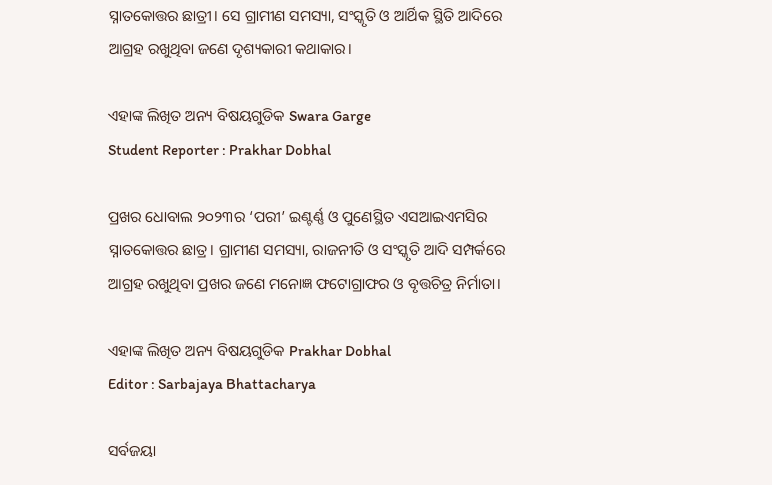ସ୍ନାତକୋତ୍ତର ଛାତ୍ରୀ। ସେ ଗ୍ରାମୀଣ ସମସ୍ୟା, ସଂସ୍କୃତି ଓ ଆର୍ଥିକ ସ୍ଥିତି ଆଦିରେ ଆଗ୍ରହ ରଖୁଥିବା ଜଣେ ଦୃଶ୍ୟକାରୀ କଥାକାର।

ଏହାଙ୍କ ଲିଖିତ ଅନ୍ୟ ବିଷୟଗୁଡିକ Swara Garge
Student Reporter : Prakhar Dobhal

ପ୍ରଖର ଧୋବାଲ ୨୦୨୩ର ‘ପରୀ’ ଇଣ୍ଟର୍ଣ୍ଣ ଓ ପୁଣେସ୍ଥିତ ଏସଆଇଏମସିର ସ୍ନାତକୋତ୍ତର ଛାତ୍ର। ଗ୍ରାମୀଣ ସମସ୍ୟା, ରାଜନୀତି ଓ ସଂସ୍କୃତି ଆଦି ସମ୍ପର୍କରେ ଆଗ୍ରହ ରଖୁଥିବା ପ୍ରଖର ଜଣେ ମନୋଜ୍ଞ ଫଟୋଗ୍ରାଫର ଓ ବୃତ୍ତଚିତ୍ର ନିର୍ମାତା।

ଏହାଙ୍କ ଲିଖିତ ଅନ୍ୟ ବିଷୟଗୁଡିକ Prakhar Dobhal
Editor : Sarbajaya Bhattacharya

ସର୍ବଜୟା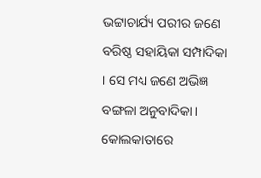ଭଟ୍ଟାଚାର୍ଯ୍ୟ ପରୀର ଜଣେ ବରିଷ୍ଠ ସହାୟିକା ସମ୍ପାଦିକା । ସେ ମଧ୍ୟ ଜଣେ ଅଭିଜ୍ଞ ବଙ୍ଗଳା ଅନୁବାଦିକା। କୋଲକାତାରେ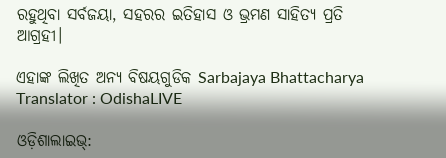ରହୁଥିବା ସର୍ବଜୟା, ସହରର ଇତିହାସ ଓ ଭ୍ରମଣ ସାହିତ୍ୟ ପ୍ରତି ଆଗ୍ରହୀ।

ଏହାଙ୍କ ଲିଖିତ ଅନ୍ୟ ବିଷୟଗୁଡିକ Sarbajaya Bhattacharya
Translator : OdishaLIVE

ଓଡ଼ିଶାଲାଇଭ୍: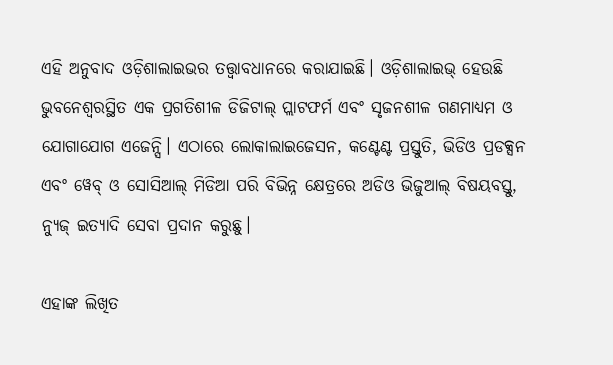ଏହି ଅନୁବାଦ ଓଡ଼ିଶାଲାଇଭର ତତ୍ତ୍ୱାବଧାନରେ କରାଯାଇଛି। ଓଡ଼ିଶାଲାଇଭ୍ ହେଉଛି ଭୁବନେଶ୍ୱରସ୍ଥିତ ଏକ ପ୍ରଗତିଶୀଳ ଡିଜିଟାଲ୍ ପ୍ଲାଟଫର୍ମ ଏବଂ ସୃଜନଶୀଳ ଗଣମାଧ୍ୟମ ଓ ଯୋଗାଯୋଗ ଏଜେନ୍ସି। ଏଠାରେ ଲୋକାଲାଇଜେସନ, କଣ୍ଟେଣ୍ଟ ପ୍ରସ୍ତୁତି, ଭିଡିଓ ପ୍ରଡକ୍ସନ ଏବଂ ୱେବ୍ ଓ ସୋସିଆଲ୍ ମିଡିଆ ପରି ବିଭିନ୍ନ କ୍ଷେତ୍ରରେ ଅଡିଓ ଭିଜୁଆଲ୍‌ ବିଷୟବସ୍ତୁ, ନ୍ୟୁଜ୍ ଇତ୍ୟାଦି ସେବା ପ୍ରଦାନ କରୁଛୁ।

ଏହାଙ୍କ ଲିଖିତ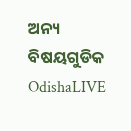ଅନ୍ୟ ବିଷୟଗୁଡିକ OdishaLIVE